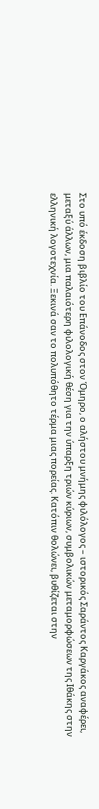Στο υπό έκδοση βιβλίο του Επάνοδος στον Όμηρο, ο αλήστου μνήμης φιλόλογος – ιστορικός Σαράντος Καργάκος αναφέρει, μεταξύ άλλων, μια παλαιότερη φιλολογική θέση για την ύπαρξη τριών κύριων, συμβολικών μεταμορφώσεων της Ιθάκης στην ελληνική λογοτεχνία. Ξεκινά σαν το πολυπόθητο τέρμα μιας πορείας. Κατόπιν θολώνει, βυθίζεται στην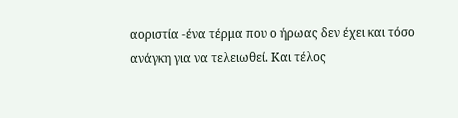αοριστία -ένα τέρμα που ο ήρωας δεν έχει και τόσο ανάγκη για να τελειωθεί. Και τέλος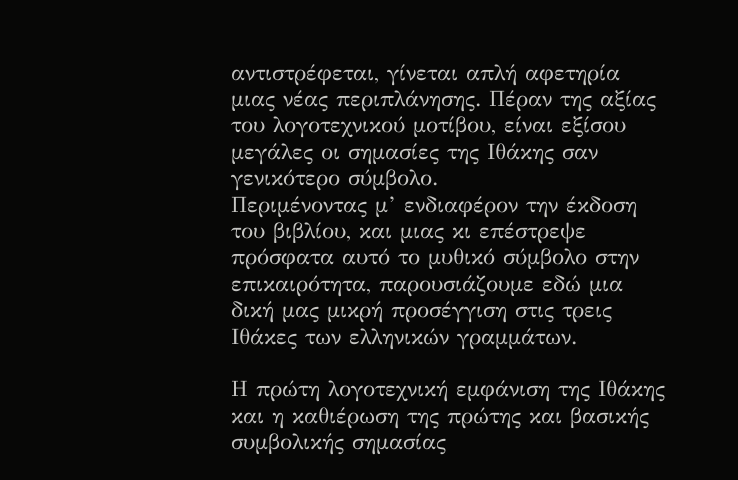αντιστρέφεται, γίνεται απλή αφετηρία μιας νέας περιπλάνησης. Πέραν της αξίας του λογοτεχνικού μοτίβου, είναι εξίσου μεγάλες οι σημασίες της Ιθάκης σαν γενικότερο σύμβολο.
Περιμένοντας μ’ ενδιαφέρον την έκδοση του βιβλίου, και μιας κι επέστρεψε πρόσφατα αυτό το μυθικό σύμβολο στην επικαιρότητα, παρουσιάζουμε εδώ μια δική μας μικρή προσέγγιση στις τρεις Ιθάκες των ελληνικών γραμμάτων.

Η πρώτη λογοτεχνική εμφάνιση της Ιθάκης και η καθιέρωση της πρώτης και βασικής συμβολικής σημασίας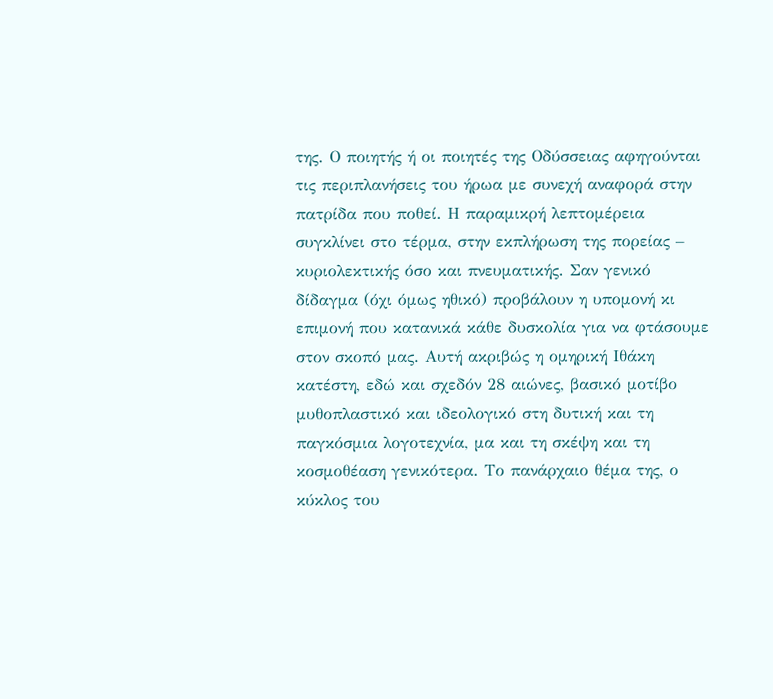της. Ο ποιητής ή οι ποιητές της Οδύσσειας αφηγούνται τις περιπλανήσεις του ήρωα με συνεχή αναφορά στην πατρίδα που ποθεί. Η παραμικρή λεπτομέρεια συγκλίνει στο τέρμα, στην εκπλήρωση της πορείας – κυριολεκτικής όσο και πνευματικής. Σαν γενικό δίδαγμα (όχι όμως ηθικό) προβάλουν η υπομονή κι επιμονή που κατανικά κάθε δυσκολία για να φτάσουμε στον σκοπό μας. Αυτή ακριβώς η ομηρική Ιθάκη κατέστη, εδώ και σχεδόν 28 αιώνες, βασικό μοτίβο μυθοπλαστικό και ιδεολογικό στη δυτική και τη παγκόσμια λογοτεχνία, μα και τη σκέψη και τη κοσμοθέαση γενικότερα. Το πανάρχαιο θέμα της, ο κύκλος του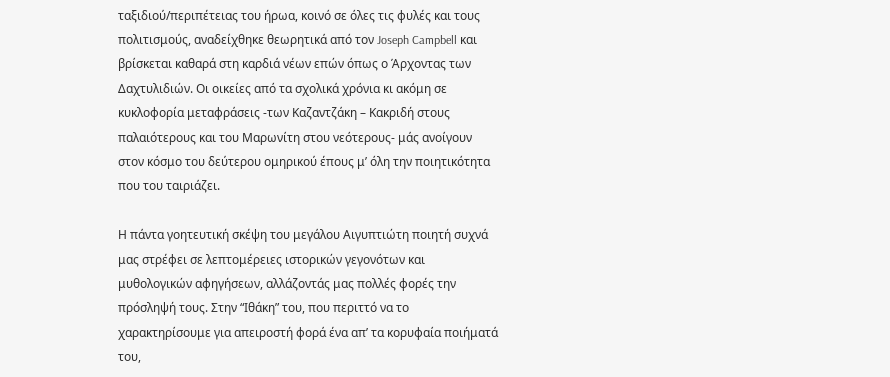ταξιδιού/περιπέτειας του ήρωα, κοινό σε όλες τις φυλές και τους πολιτισμούς, αναδείχθηκε θεωρητικά από τον Joseph Campbell και βρίσκεται καθαρά στη καρδιά νέων επών όπως ο Άρχοντας των Δαχτυλιδιών. Οι οικείες από τα σχολικά χρόνια κι ακόμη σε κυκλοφορία μεταφράσεις -των Καζαντζάκη – Κακριδή στους παλαιότερους και του Μαρωνίτη στου νεότερους- μάς ανοίγουν στον κόσμο του δεύτερου ομηρικού έπους μ’ όλη την ποιητικότητα που του ταιριάζει.

Η πάντα γοητευτική σκέψη του μεγάλου Αιγυπτιώτη ποιητή συχνά μας στρέφει σε λεπτομέρειες ιστορικών γεγονότων και μυθολογικών αφηγήσεων, αλλάζοντάς μας πολλές φορές την πρόσληψή τους. Στην “Ιθάκη” του, που περιττό να το χαρακτηρίσουμε για απειροστή φορά ένα απ’ τα κορυφαία ποιήματά του,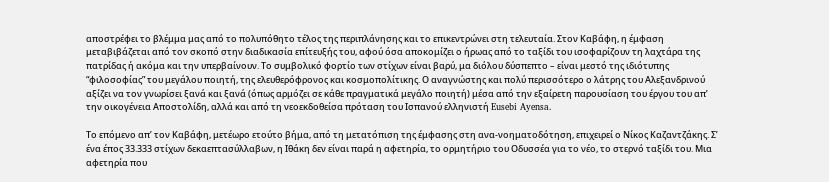αποστρέφει το βλέμμα μας από το πολυπόθητο τέλος της περιπλάνησης και το επικεντρώνει στη τελευταία. Στον Καβάφη, η έμφαση μεταβιβάζεται από τον σκοπό στην διαδικασία επίτευξής του, αφού όσα αποκομίζει ο ήρωας από το ταξίδι του ισοφαρίζουν τη λαχτάρα της πατρίδας ή ακόμα και την υπερβαίνουν. Το συμβολικό φορτίο των στίχων είναι βαρύ, μα διόλου δύσπεπτο – είναι μεστό της ιδιότυπης “φιλοσοφίας” του μεγάλου ποιητή, της ελευθερόφρονος και κοσμοπολίτικης. Ο αναγνώστης και πολύ περισσότερο ο λάτρης του Αλεξανδρινού αξίζει να τον γνωρίσει ξανά και ξανά (όπως αρμόζει σε κάθε πραγματικά μεγάλο ποιητή) μέσα από την εξαίρετη παρουσίαση του έργου του απ’ την οικογένεια Αποστολίδη, αλλά και από τη νεοεκδοθείσα πρόταση του Ισπανού ελληνιστή Eusebi Ayensa.

Το επόμενο απ’ τον Καβάφη, μετέωρο ετούτο βήμα, από τη μετατόπιση της έμφασης στη ανα-νοηματοδότηση, επιχειρεί ο Νίκος Καζαντζάκης. Σ’ ένα έπος 33.333 στίχων δεκαεπτασύλλαβων, η Ιθάκη δεν είναι παρά η αφετηρία, το ορμητήριο του Οδυσσέα για το νέο, το στερνό ταξίδι του. Μια αφετηρία που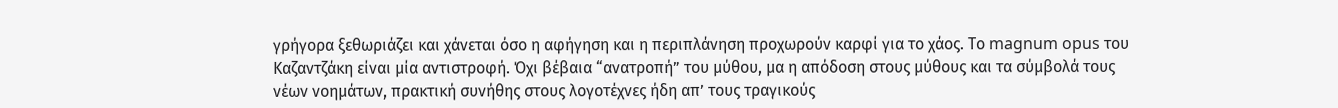γρήγορα ξεθωριάζει και χάνεται όσο η αφήγηση και η περιπλάνηση προχωρούν καρφί για το χάος. Το magnum opus του Καζαντζάκη είναι μία αντιστροφή. Όχι βέβαια “ανατροπή” του μύθου, μα η απόδοση στους μύθους και τα σύμβολά τους νέων νοημάτων, πρακτική συνήθης στους λογοτέχνες ήδη απ’ τους τραγικούς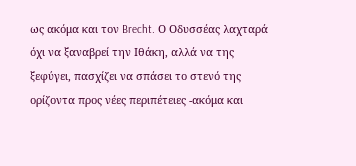ως ακόμα και τον Brecht. Ο Οδυσσέας λαχταρά όχι να ξαναβρεί την Ιθάκη, αλλά να της ξεφύγει, πασχίζει να σπάσει το στενό της ορίζοντα προς νέες περιπέτειες -ακόμα και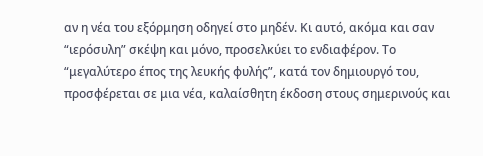αν η νέα του εξόρμηση οδηγεί στο μηδέν. Κι αυτό, ακόμα και σαν “ιερόσυλη” σκέψη και μόνο, προσελκύει το ενδιαφέρον. Το “μεγαλύτερο έπος της λευκής φυλής”, κατά τον δημιουργό του, προσφέρεται σε μια νέα, καλαίσθητη έκδοση στους σημερινούς και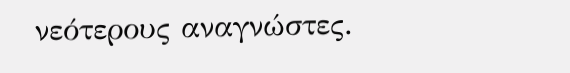νεότερους αναγνώστες.